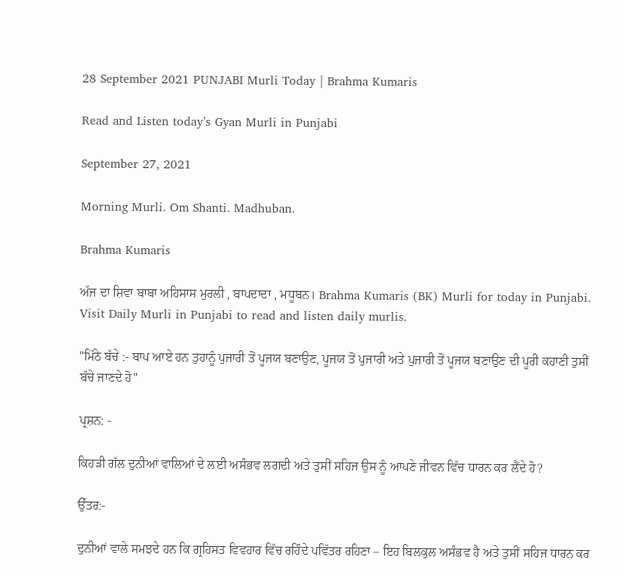28 September 2021 PUNJABI Murli Today | Brahma Kumaris

Read and Listen today’s Gyan Murli in Punjabi

September 27, 2021

Morning Murli. Om Shanti. Madhuban.

Brahma Kumaris

ਅੱਜ ਦਾ ਸ਼ਿਵਾ ਬਾਬਾ ਅਹਿਸਾਸ ਮੁਰਲੀ , ਬਾਪਦਾਦਾ , ਮਧੂਬਨ। Brahma Kumaris (BK) Murli for today in Punjabi. Visit Daily Murli in Punjabi to read and listen daily murlis.

"ਮਿੱਠੇ ਬੱਚੇ :- ਬਾਪ ਆਏ ਹਨ ਤੁਹਾਨੂੰ ਪੁਜਾਰੀ ਤੋਂ ਪੂਜਯ ਬਣਾਉਣ, ਪੂਜਯ ਤੋਂ ਪੁਜਾਰੀ ਅਤੇ ਪੁਜਾਰੀ ਤੋਂ ਪੂਜਯ ਬਣਾਉਣ ਦੀ ਪੂਰੀ ਕਹਾਣੀ ਤੁਸੀਂ ਬੱਚੇ ਜਾਣਦੇ ਹੋ"

ਪ੍ਰਸ਼ਨ: -

ਕਿਹੜੀ ਗੱਲ ਦੁਨੀਆਂ ਵਾਲਿਆਂ ਦੇ ਲਈ ਅਸੰਭਵ ਲਗਦੀ ਅਤੇ ਤੁਸੀਂ ਸਹਿਜ ਉਸ ਨੂੰ ਆਪਣੇ ਜੀਵਨ ਵਿੱਚ ਧਾਰਨ ਕਰ ਲੈਂਦੇ ਹੋ?

ਉੱਤਰ:-

ਦੁਨੀਆਂ ਵਾਲੇ ਸਮਝਦੇ ਹਨ ਕਿ ਗ੍ਰਹਿਸਤ ਵਿਵਹਾਰ ਵਿੱਚ ਰਹਿੰਦੇ ਪਵਿੱਤਰ ਰਹਿਣਾ – ਇਹ ਬਿਲਕੁਲ ਅਸੰਭਵ ਹੈ ਅਤੇ ਤੁਸੀਂ ਸਹਿਜ ਧਾਰਨ ਕਰ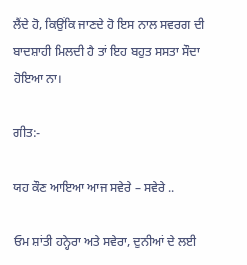ਲੈਂਦੇ ਹੋ, ਕਿਉਂਕਿ ਜਾਣਦੇ ਹੋ ਇਸ ਨਾਲ ਸਵਰਗ ਦੀ ਬਾਦਸ਼ਾਹੀ ਮਿਲਦੀ ਹੈ ਤਾਂ ਇਹ ਬਹੁਤ ਸਸਤਾ ਸੌਦਾ ਹੋਇਆ ਨਾ।

ਗੀਤ:-

ਯਹ ਕੌਣ ਆਇਆ ਆਜ ਸਵੇਰੇ – ਸਵੇਰੇ ..

ਓਮ ਸ਼ਾਂਤੀ ਹਨ੍ਹੇਰਾ ਅਤੇ ਸਵੇਰਾ, ਦੁਨੀਆਂ ਦੇ ਲਈ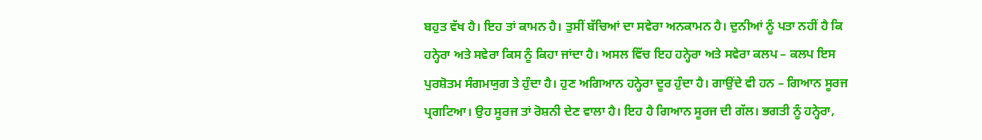ਬਹੁਤ ਵੱਖ ਹੈ। ਇਹ ਤਾਂ ਕਾਮਨ ਹੈ। ਤੁਸੀਂ ਬੱਚਿਆਂ ਦਾ ਸਵੇਰਾ ਅਨਕਾਮਨ ਹੈ। ਦੁਨੀਆਂ ਨੂੰ ਪਤਾ ਨਹੀਂ ਹੈ ਕਿ ਹਨ੍ਹੇਰਾ ਅਤੇ ਸਵੇਰਾ ਕਿਸ ਨੂੰ ਕਿਹਾ ਜਾਂਦਾ ਹੈ। ਅਸਲ ਵਿੱਚ ਇਹ ਹਨ੍ਹੇਰਾ ਅਤੇ ਸਵੇਰਾ ਕਲਪ – ਕਲਪ ਇਸ ਪੁਰਸ਼ੋਤਮ ਸੰਗਮਯੁਗ ਤੇ ਹੁੰਦਾ ਹੈ। ਹੁਣ ਅਗਿਆਨ ਹਨ੍ਹੇਰਾ ਦੂਰ ਹੁੰਦਾ ਹੈ। ਗਾਉਂਦੇ ਵੀ ਹਨ – ਗਿਆਨ ਸੂਰਜ ਪ੍ਰਗਟਿਆ। ਉਹ ਸੂਰਜ ਤਾਂ ਰੋਸ਼ਨੀ ਦੇਣ ਵਾਲਾ ਹੈ। ਇਹ ਹੈ ਗਿਆਨ ਸੂਰਜ ਦੀ ਗੱਲ। ਭਗਤੀ ਨੂੰ ਹਨ੍ਹੇਰਾ,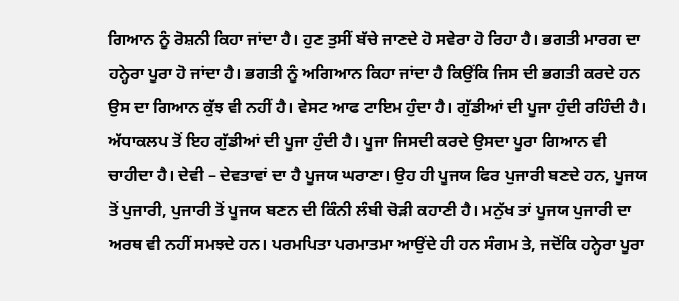ਗਿਆਨ ਨੂੰ ਰੋਸ਼ਨੀ ਕਿਹਾ ਜਾਂਦਾ ਹੈ। ਹੁਣ ਤੁਸੀਂ ਬੱਚੇ ਜਾਣਦੇ ਹੋ ਸਵੇਰਾ ਹੋ ਰਿਹਾ ਹੈ। ਭਗਤੀ ਮਾਰਗ ਦਾ ਹਨ੍ਹੇਰਾ ਪੂਰਾ ਹੋ ਜਾਂਦਾ ਹੈ। ਭਗਤੀ ਨੂੰ ਅਗਿਆਨ ਕਿਹਾ ਜਾਂਦਾ ਹੈ ਕਿਉਂਕਿ ਜਿਸ ਦੀ ਭਗਤੀ ਕਰਦੇ ਹਨ ਉਸ ਦਾ ਗਿਆਨ ਕੁੱਝ ਵੀ ਨਹੀਂ ਹੈ। ਵੇਸਟ ਆਫ ਟਾਇਮ ਹੁੰਦਾ ਹੈ। ਗੁੱਡੀਆਂ ਦੀ ਪੂਜਾ ਹੁੰਦੀ ਰਹਿੰਦੀ ਹੈ। ਅੱਧਾਕਲਪ ਤੋਂ ਇਹ ਗੁੱਡੀਆਂ ਦੀ ਪੂਜਾ ਹੁੰਦੀ ਹੈ। ਪੂਜਾ ਜਿਸਦੀ ਕਰਦੇ ਉਸਦਾ ਪੂਰਾ ਗਿਆਨ ਵੀ ਚਾਹੀਦਾ ਹੈ। ਦੇਵੀ – ਦੇਵਤਾਵਾਂ ਦਾ ਹੈ ਪੂਜਯ ਘਰਾਣਾ। ਉਹ ਹੀ ਪੂਜਯ ਫਿਰ ਪੁਜਾਰੀ ਬਣਦੇ ਹਨ, ਪੂਜਯ ਤੋਂ ਪੁਜਾਰੀ, ਪੁਜਾਰੀ ਤੋਂ ਪੂਜਯ ਬਣਨ ਦੀ ਕਿੰਨੀ ਲੰਬੀ ਚੋੜੀ ਕਹਾਣੀ ਹੈ। ਮਨੁੱਖ ਤਾਂ ਪੂਜਯ ਪੁਜਾਰੀ ਦਾ ਅਰਥ ਵੀ ਨਹੀਂ ਸਮਝਦੇ ਹਨ। ਪਰਮਪਿਤਾ ਪਰਮਾਤਮਾ ਆਉਂਦੇ ਹੀ ਹਨ ਸੰਗਮ ਤੇ, ਜਦੋਂਕਿ ਹਨ੍ਹੇਰਾ ਪੂਰਾ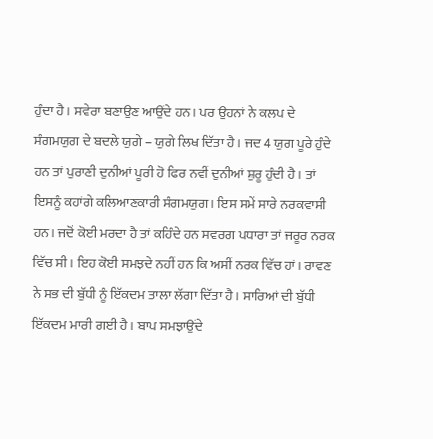ਹੁੰਦਾ ਹੈ। ਸਵੇਰਾ ਬਣਾਉਣ ਆਉਂਦੇ ਹਨ। ਪਰ ਉਹਨਾਂ ਨੇ ਕਲਪ ਦੇ ਸੰਗਮਯੁਗ ਦੇ ਬਦਲੇ ਯੁਗੇ – ਯੁਗੇ ਲਿਖ ਦਿੱਤਾ ਹੈ। ਜਦ 4 ਯੁਗ ਪੂਰੇ ਹੁੰਦੇ ਹਨ ਤਾਂ ਪੁਰਾਣੀ ਦੁਨੀਆਂ ਪੂਰੀ ਹੋ ਫਿਰ ਨਵੀਂ ਦੁਨੀਆਂ ਸ਼ੁਰੂ ਹੁੰਦੀ ਹੈ। ਤਾਂ ਇਸਨੂੰ ਕਹਾਂਗੇ ਕਲਿਆਣਕਾਰੀ ਸੰਗਮਯੁਗ। ਇਸ ਸਮੇਂ ਸਾਰੇ ਨਰਕਵਾਸੀ ਹਨ। ਜਦੋਂ ਕੋਈ ਮਰਦਾ ਹੈ ਤਾਂ ਕਹਿੰਦੇ ਹਨ ਸਵਰਗ ਪਧਾਰਾ ਤਾਂ ਜਰੂਰ ਨਰਕ ਵਿੱਚ ਸੀ। ਇਹ ਕੋਈ ਸਮਝਦੇ ਨਹੀਂ ਹਨ ਕਿ ਅਸੀਂ ਨਰਕ ਵਿੱਚ ਹਾਂ। ਰਾਵਣ ਨੇ ਸਭ ਦੀ ਬੁੱਧੀ ਨੂੰ ਇੱਕਦਮ ਤਾਲਾ ਲੱਗਾ ਦਿੱਤਾ ਹੈ। ਸਾਰਿਆਂ ਦੀ ਬੁੱਧੀ ਇੱਕਦਮ ਮਾਰੀ ਗਈ ਹੈ। ਬਾਪ ਸਮਝਾਉਂਦੇ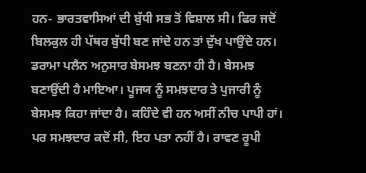ਹਨ- ਭਾਰਤਵਾਸਿਆਂ ਦੀ ਬੁੱਧੀ ਸਭ ਤੋਂ ਵਿਸ਼ਾਲ ਸੀ। ਫਿਰ ਜਦੋਂ ਬਿਲਕੁਲ ਹੀ ਪੱਥਰ ਬੁੱਧੀ ਬਣ ਜਾਂਦੇ ਹਨ ਤਾਂ ਦੁੱਖ ਪਾਉਂਦੇ ਹਨ। ਡਰਾਮਾ ਪਲੈਨ ਅਨੁਸਾਰ ਬੇਸਮਝ ਬਣਨਾ ਹੀ ਹੈ। ਬੇਸਮਝ ਬਣਾਉਂਦੀ ਹੈ ਮਾਇਆ। ਪੂਜਯ ਨੂੰ ਸਮਝਦਾਰ ਤੇ ਪੁਜਾਰੀ ਨੂੰ ਬੇਸਮਝ ਕਿਹਾ ਜਾਂਦਾ ਹੈ। ਕਹਿੰਦੇ ਵੀ ਹਨ ਅਸੀਂ ਨੀਚ ਪਾਪੀ ਹਾਂ। ਪਰ ਸਮਝਦਾਰ ਕਦੋਂ ਸੀ, ਇਹ ਪਤਾ ਨਹੀਂ ਹੈ। ਰਾਵਣ ਰੂਪੀ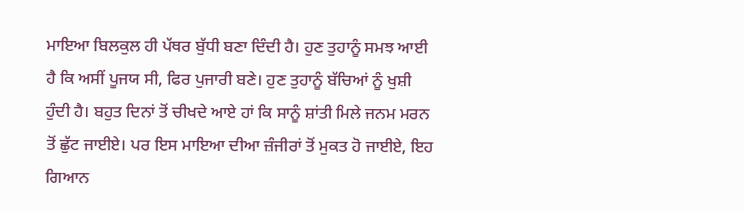ਮਾਇਆ ਬਿਲਕੁਲ ਹੀ ਪੱਥਰ ਬੁੱਧੀ ਬਣਾ ਦਿੰਦੀ ਹੈ। ਹੁਣ ਤੁਹਾਨੂੰ ਸਮਝ ਆਈ ਹੈ ਕਿ ਅਸੀਂ ਪੂਜਯ ਸੀ, ਫਿਰ ਪੁਜਾਰੀ ਬਣੇ। ਹੁਣ ਤੁਹਾਨੂੰ ਬੱਚਿਆਂ ਨੂੰ ਖੁਸ਼ੀ ਹੁੰਦੀ ਹੈ। ਬਹੁਤ ਦਿਨਾਂ ਤੋਂ ਚੀਖਦੇ ਆਏ ਹਾਂ ਕਿ ਸਾਨੂੰ ਸ਼ਾਂਤੀ ਮਿਲੇ ਜਨਮ ਮਰਨ ਤੋਂ ਛੁੱਟ ਜਾਈਏ। ਪਰ ਇਸ ਮਾਇਆ ਦੀਆ ਜ਼ੰਜੀਰਾਂ ਤੋਂ ਮੁਕਤ ਹੋ ਜਾਈਏ, ਇਹ ਗਿਆਨ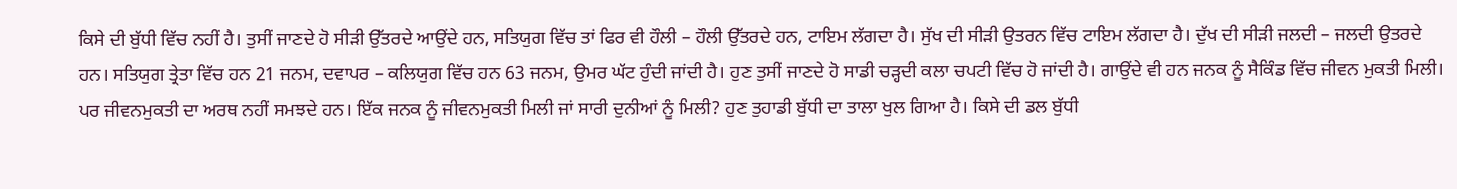ਕਿਸੇ ਦੀ ਬੁੱਧੀ ਵਿੱਚ ਨਹੀਂ ਹੈ। ਤੁਸੀਂ ਜਾਣਦੇ ਹੋ ਸੀੜੀ ਉੱਤਰਦੇ ਆਉਂਦੇ ਹਨ, ਸਤਿਯੁਗ ਵਿੱਚ ਤਾਂ ਫਿਰ ਵੀ ਹੌਲੀ – ਹੌਲੀ ਉੱਤਰਦੇ ਹਨ, ਟਾਇਮ ਲੱਗਦਾ ਹੈ। ਸੁੱਖ ਦੀ ਸੀੜੀ ਉਤਰਨ ਵਿੱਚ ਟਾਇਮ ਲੱਗਦਾ ਹੈ। ਦੁੱਖ ਦੀ ਸੀੜੀ ਜਲਦੀ – ਜਲਦੀ ਉਤਰਦੇ ਹਨ। ਸਤਿਯੁਗ ਤ੍ਰੇਤਾ ਵਿੱਚ ਹਨ 21 ਜਨਮ, ਦਵਾਪਰ – ਕਲਿਯੁਗ ਵਿੱਚ ਹਨ 63 ਜਨਮ, ਉਮਰ ਘੱਟ ਹੁੰਦੀ ਜਾਂਦੀ ਹੈ। ਹੁਣ ਤੁਸੀਂ ਜਾਣਦੇ ਹੋ ਸਾਡੀ ਚੜ੍ਹਦੀ ਕਲਾ ਚਪਟੀ ਵਿੱਚ ਹੋ ਜਾਂਦੀ ਹੈ। ਗਾਉਂਦੇ ਵੀ ਹਨ ਜਨਕ ਨੂੰ ਸੈਕਿੰਡ ਵਿੱਚ ਜੀਵਨ ਮੁਕਤੀ ਮਿਲੀ। ਪਰ ਜੀਵਨਮੁਕਤੀ ਦਾ ਅਰਥ ਨਹੀਂ ਸਮਝਦੇ ਹਨ। ਇੱਕ ਜਨਕ ਨੂੰ ਜੀਵਨਮੁਕਤੀ ਮਿਲੀ ਜਾਂ ਸਾਰੀ ਦੁਨੀਆਂ ਨੂੰ ਮਿਲੀ? ਹੁਣ ਤੁਹਾਡੀ ਬੁੱਧੀ ਦਾ ਤਾਲਾ ਖੁਲ ਗਿਆ ਹੈ। ਕਿਸੇ ਦੀ ਡਲ ਬੁੱਧੀ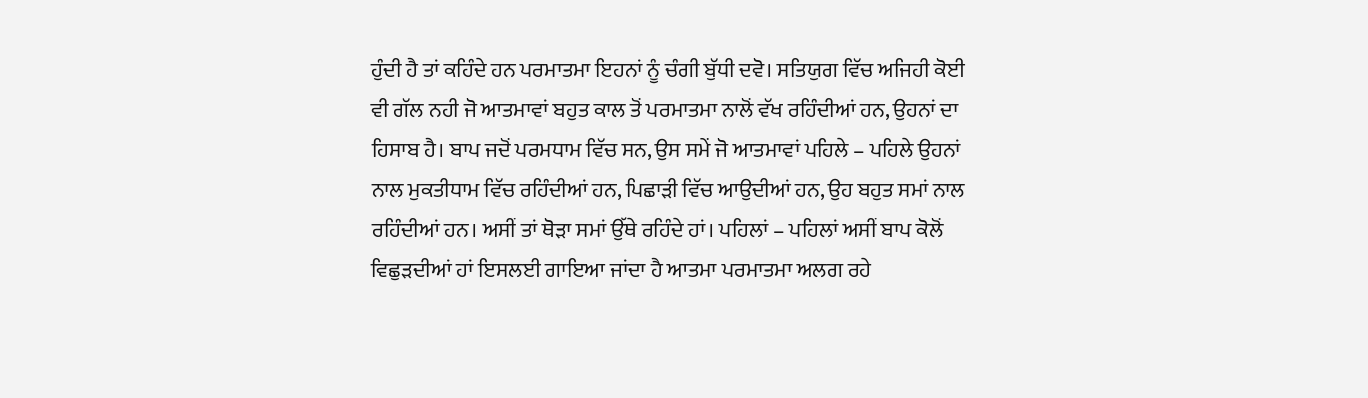ਹੁੰਦੀ ਹੈ ਤਾਂ ਕਹਿੰਦੇ ਹਨ ਪਰਮਾਤਮਾ ਇਹਨਾਂ ਨੂੰ ਚੰਗੀ ਬੁੱਧੀ ਦਵੋ। ਸਤਿਯੁਗ ਵਿੱਚ ਅਜਿਹੀ ਕੋਈ ਵੀ ਗੱਲ ਨਹੀ ਜੋ ਆਤਮਾਵਾਂ ਬਹੁਤ ਕਾਲ ਤੋਂ ਪਰਮਾਤਮਾ ਨਾਲੋਂ ਵੱਖ ਰਹਿੰਦੀਆਂ ਹਨ, ਉਹਨਾਂ ਦਾ ਹਿਸਾਬ ਹੈ। ਬਾਪ ਜਦੋਂ ਪਰਮਧਾਮ ਵਿੱਚ ਸਨ, ਉਸ ਸਮੇਂ ਜੋ ਆਤਮਾਵਾਂ ਪਹਿਲੇ – ਪਹਿਲੇ ਉਹਨਾਂ ਨਾਲ ਮੁਕਤੀਧਾਮ ਵਿੱਚ ਰਹਿੰਦੀਆਂ ਹਨ, ਪਿਛਾੜੀ ਵਿੱਚ ਆਉਦੀਆਂ ਹਨ, ਉਹ ਬਹੁਤ ਸਮਾਂ ਨਾਲ ਰਹਿੰਦੀਆਂ ਹਨ। ਅਸੀਂ ਤਾਂ ਥੋੜਾ ਸਮਾਂ ਉੱਥੇ ਰਹਿੰਦੇ ਹਾਂ। ਪਹਿਲਾਂ – ਪਹਿਲਾਂ ਅਸੀਂ ਬਾਪ ਕੋਲੋਂ ਵਿਛੁੜਦੀਆਂ ਹਾਂ ਇਸਲਈ ਗਾਇਆ ਜਾਂਦਾ ਹੈ ਆਤਮਾ ਪਰਮਾਤਮਾ ਅਲਗ ਰਹੇ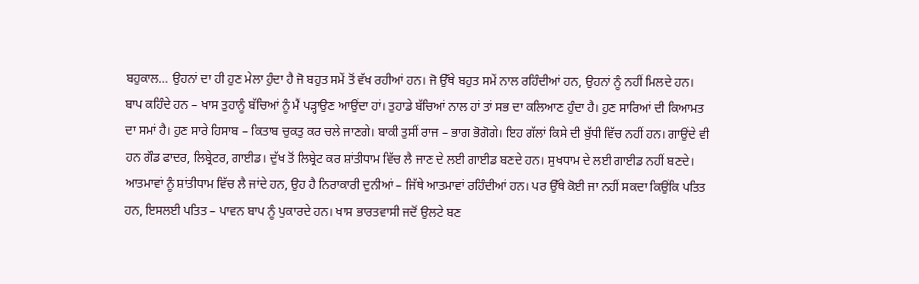ਬਹੁਕਾਲ… ਉਹਨਾਂ ਦਾ ਹੀ ਹੁਣ ਮੇਲਾ ਹੁੰਦਾ ਹੈ ਜੋ ਬਹੁਤ ਸਮੇਂ ਤੋਂ ਵੱਖ ਰਹੀਆਂ ਹਨ। ਜੋ ਉੱਥੇ ਬਹੁਤ ਸਮੇਂ ਨਾਲ ਰਹਿੰਦੀਆਂ ਹਨ, ਉਹਨਾਂ ਨੂੰ ਨਹੀਂ ਮਿਲਦੇ ਹਨ। ਬਾਪ ਕਹਿੰਦੇ ਹਨ – ਖਾਸ ਤੁਹਾਨੂੰ ਬੱਚਿਆਂ ਨੂੰ ਮੈਂ ਪੜ੍ਹਾਉਣ ਆਉਂਦਾ ਹਾਂ। ਤੁਹਾਡੇ ਬੱਚਿਆਂ ਨਾਲ ਹਾਂ ਤਾਂ ਸਭ ਦਾ ਕਲਿਆਣ ਹੁੰਦਾ ਹੈ। ਹੁਣ ਸਾਰਿਆਂ ਦੀ ਕਿਆਮਤ ਦਾ ਸਮਾਂ ਹੈ। ਹੁਣ ਸਾਰੇ ਹਿਸਾਬ – ਕਿਤਾਬ ਚੁਕਤੁ ਕਰ ਚਲੇ ਜਾਣਗੇ। ਬਾਕੀ ਤੁਸੀਂ ਰਾਜ – ਭਾਗ ਭੋਗੋਗੇ। ਇਹ ਗੱਲਾਂ ਕਿਸੇ ਦੀ ਬੁੱਧੀ ਵਿੱਚ ਨਹੀਂ ਹਨ। ਗਾਉਂਦੇ ਵੀ ਹਨ ਗੌਡ ਫਾਦਰ, ਲਿਬ੍ਰੇਟਰ, ਗਾਈਡ। ਦੁੱਖ ਤੋਂ ਲਿਬ੍ਰੇਟ ਕਰ ਸ਼ਾਂਤੀਧਾਮ ਵਿੱਚ ਲੈ ਜਾਣ ਦੇ ਲਈ ਗਾਈਡ ਬਣਦੇ ਹਨ। ਸੁਖਧਾਮ ਦੇ ਲਈ ਗਾਈਡ ਨਹੀਂ ਬਣਦੇ। ਆਤਮਾਵਾਂ ਨੂੰ ਸ਼ਾਂਤੀਧਾਮ ਵਿੱਚ ਲੈ ਜਾਂਦੇ ਹਨ, ਉਹ ਹੈ ਨਿਰਾਕਾਰੀ ਦੁਨੀਆਂ – ਜਿੱਥੇ ਆਤਮਾਵਾਂ ਰਹਿੰਦੀਆਂ ਹਨ। ਪਰ ਉੱਥੇ ਕੋਈ ਜਾ ਨਹੀਂ ਸਕਦਾ ਕਿਉਂਕਿ ਪਤਿਤ ਹਨ, ਇਸਲਈ ਪਤਿਤ – ਪਾਵਨ ਬਾਪ ਨੂੰ ਪੁਕਾਰਦੇ ਹਨ। ਖਾਸ ਭਾਰਤਵਾਸੀ ਜਦੋਂ ਉਲਟੇ ਬਣ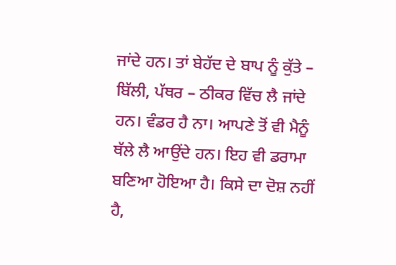ਜਾਂਦੇ ਹਨ। ਤਾਂ ਬੇਹੱਦ ਦੇ ਬਾਪ ਨੂੰ ਕੁੱਤੇ – ਬਿੱਲੀ, ਪੱਥਰ – ਠੀਕਰ ਵਿੱਚ ਲੈ ਜਾਂਦੇ ਹਨ। ਵੰਡਰ ਹੈ ਨਾ। ਆਪਣੇ ਤੋਂ ਵੀ ਮੈਨੂੰ ਥੱਲੇ ਲੈ ਆਉਂਦੇ ਹਨ। ਇਹ ਵੀ ਡਰਾਮਾ ਬਣਿਆ ਹੋਇਆ ਹੈ। ਕਿਸੇ ਦਾ ਦੋਸ਼ ਨਹੀਂ ਹੈ,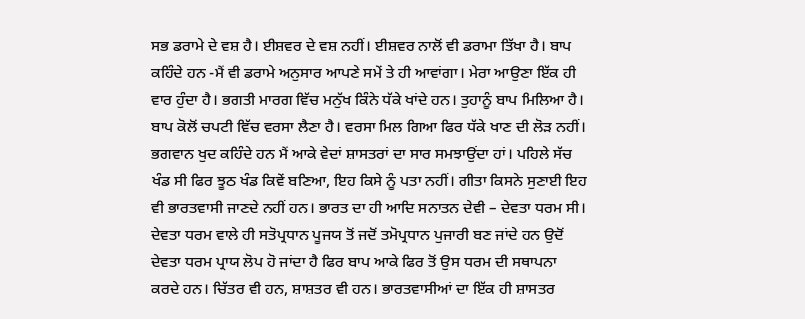ਸਭ ਡਰਾਮੇ ਦੇ ਵਸ਼ ਹੈ। ਈਸ਼ਵਰ ਦੇ ਵਸ਼ ਨਹੀਂ। ਈਸ਼ਵਰ ਨਾਲੋਂ ਵੀ ਡਰਾਮਾ ਤਿੱਖਾ ਹੈ। ਬਾਪ ਕਹਿੰਦੇ ਹਨ -ਮੈਂ ਵੀ ਡਰਾਮੇ ਅਨੁਸਾਰ ਆਪਣੇ ਸਮੇਂ ਤੇ ਹੀ ਆਵਾਂਗਾ। ਮੇਰਾ ਆਉਣਾ ਇੱਕ ਹੀ ਵਾਰ ਹੁੰਦਾ ਹੈ। ਭਗਤੀ ਮਾਰਗ ਵਿੱਚ ਮਨੁੱਖ ਕਿੰਨੇ ਧੱਕੇ ਖਾਂਦੇ ਹਨ। ਤੁਹਾਨੂੰ ਬਾਪ ਮਿਲਿਆ ਹੈ। ਬਾਪ ਕੋਲੋਂ ਚਪਟੀ ਵਿੱਚ ਵਰਸਾ ਲੈਣਾ ਹੈ। ਵਰਸਾ ਮਿਲ ਗਿਆ ਫਿਰ ਧੱਕੇ ਖਾਣ ਦੀ ਲੋੜ ਨਹੀਂ। ਭਗਵਾਨ ਖੁਦ ਕਹਿੰਦੇ ਹਨ ਮੈਂ ਆਕੇ ਵੇਦਾਂ ਸ਼ਾਸਤਰਾਂ ਦਾ ਸਾਰ ਸਮਝਾਉਂਦਾ ਹਾਂ। ਪਹਿਲੇ ਸੱਚ ਖੰਡ ਸੀ ਫਿਰ ਝੂਠ ਖੰਡ ਕਿਵੇਂ ਬਣਿਆ, ਇਹ ਕਿਸੇ ਨੂੰ ਪਤਾ ਨਹੀਂ। ਗੀਤਾ ਕਿਸਨੇ ਸੁਣਾਈ ਇਹ ਵੀ ਭਾਰਤਵਾਸੀ ਜਾਣਦੇ ਨਹੀਂ ਹਨ। ਭਾਰਤ ਦਾ ਹੀ ਆਦਿ ਸਨਾਤਨ ਦੇਵੀ – ਦੇਵਤਾ ਧਰਮ ਸੀ। ਦੇਵਤਾ ਧਰਮ ਵਾਲੇ ਹੀ ਸਤੋਪ੍ਰਧਾਨ ਪੂਜਯ ਤੋਂ ਜਦੋਂ ਤਮੋਪ੍ਰਧਾਨ ਪੁਜਾਰੀ ਬਣ ਜਾਂਦੇ ਹਨ ਉਦੋਂ ਦੇਵਤਾ ਧਰਮ ਪ੍ਰਾਯ ਲੋਪ ਹੋ ਜਾਂਦਾ ਹੈ ਫਿਰ ਬਾਪ ਆਕੇ ਫਿਰ ਤੋਂ ਉਸ ਧਰਮ ਦੀ ਸਥਾਪਨਾ ਕਰਦੇ ਹਨ। ਚਿੱਤਰ ਵੀ ਹਨ, ਸ਼ਾਸ਼ਤਰ ਵੀ ਹਨ। ਭਾਰਤਵਾਸੀਆਂ ਦਾ ਇੱਕ ਹੀ ਸ਼ਾਸਤਰ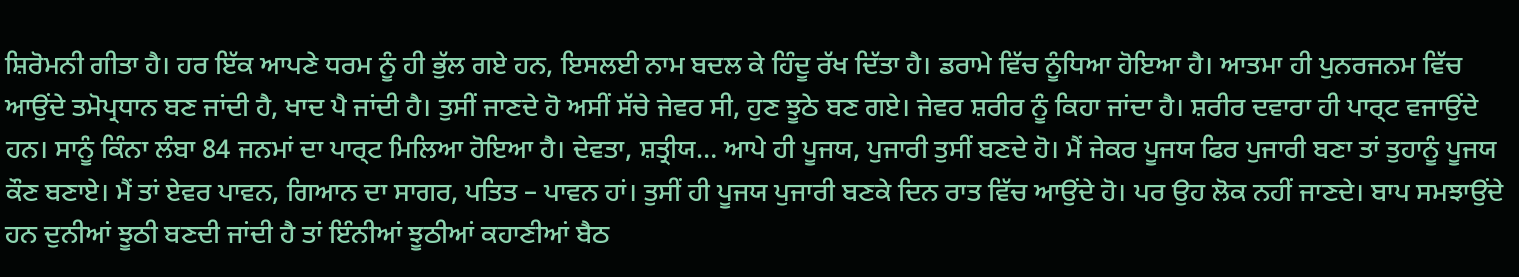ਸ਼ਿਰੋਮਨੀ ਗੀਤਾ ਹੈ। ਹਰ ਇੱਕ ਆਪਣੇ ਧਰਮ ਨੂੰ ਹੀ ਭੁੱਲ ਗਏ ਹਨ, ਇਸਲਈ ਨਾਮ ਬਦਲ ਕੇ ਹਿੰਦੂ ਰੱਖ ਦਿੱਤਾ ਹੈ। ਡਰਾਮੇ ਵਿੱਚ ਨੂੰਧਿਆ ਹੋਇਆ ਹੈ। ਆਤਮਾ ਹੀ ਪੁਨਰਜਨਮ ਵਿੱਚ ਆਉਂਦੇ ਤਮੋਪ੍ਰਧਾਨ ਬਣ ਜਾਂਦੀ ਹੈ, ਖਾਦ ਪੈ ਜਾਂਦੀ ਹੈ। ਤੁਸੀਂ ਜਾਣਦੇ ਹੋ ਅਸੀਂ ਸੱਚੇ ਜੇਵਰ ਸੀ, ਹੁਣ ਝੂਠੇ ਬਣ ਗਏ। ਜੇਵਰ ਸ਼ਰੀਰ ਨੂੰ ਕਿਹਾ ਜਾਂਦਾ ਹੈ। ਸ਼ਰੀਰ ਦਵਾਰਾ ਹੀ ਪਾਰ੍ਟ ਵਜਾਉਂਦੇ ਹਨ। ਸਾਨੂੰ ਕਿੰਨਾ ਲੰਬਾ 84 ਜਨਮਾਂ ਦਾ ਪਾਰ੍ਟ ਮਿਲਿਆ ਹੋਇਆ ਹੈ। ਦੇਵਤਾ, ਸ਼ਤ੍ਰੀਯ… ਆਪੇ ਹੀ ਪੂਜਯ, ਪੁਜਾਰੀ ਤੁਸੀਂ ਬਣਦੇ ਹੋ। ਮੈਂ ਜੇਕਰ ਪੂਜਯ ਫਿਰ ਪੁਜਾਰੀ ਬਣਾ ਤਾਂ ਤੁਹਾਨੂੰ ਪੂਜਯ ਕੌਣ ਬਣਾਏ। ਮੈਂ ਤਾਂ ਏਵਰ ਪਾਵਨ, ਗਿਆਨ ਦਾ ਸਾਗਰ, ਪਤਿਤ – ਪਾਵਨ ਹਾਂ। ਤੁਸੀਂ ਹੀ ਪੂਜਯ ਪੁਜਾਰੀ ਬਣਕੇ ਦਿਨ ਰਾਤ ਵਿੱਚ ਆਉਂਦੇ ਹੋ। ਪਰ ਉਹ ਲੋਕ ਨਹੀਂ ਜਾਣਦੇ। ਬਾਪ ਸਮਝਾਉਂਦੇ ਹਨ ਦੁਨੀਆਂ ਝੂਠੀ ਬਣਦੀ ਜਾਂਦੀ ਹੈ ਤਾਂ ਇੰਨੀਆਂ ਝੂਠੀਆਂ ਕਹਾਣੀਆਂ ਬੈਠ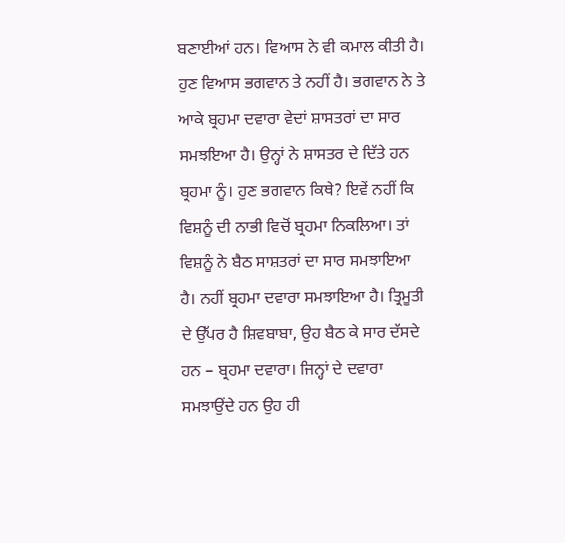ਬਣਾਈਆਂ ਹਨ। ਵਿਆਸ ਨੇ ਵੀ ਕਮਾਲ ਕੀਤੀ ਹੈ। ਹੁਣ ਵਿਆਸ ਭਗਵਾਨ ਤੇ ਨਹੀਂ ਹੈ। ਭਗਵਾਨ ਨੇ ਤੇ ਆਕੇ ਬ੍ਰਹਮਾ ਦਵਾਰਾ ਵੇਦਾਂ ਸ਼ਾਸਤਰਾਂ ਦਾ ਸਾਰ ਸਮਝਇਆ ਹੈ। ਉਨ੍ਹਾਂ ਨੇ ਸ਼ਾਸਤਰ ਦੇ ਦਿੱਤੇ ਹਨ ਬ੍ਰਹਮਾ ਨੂੰ। ਹੁਣ ਭਗਵਾਨ ਕਿਥੇ? ਇਵੇਂ ਨਹੀਂ ਕਿ ਵਿਸ਼ਨੂੰ ਦੀ ਨਾਭੀ ਵਿਚੋਂ ਬ੍ਰਹਮਾ ਨਿਕਲਿਆ। ਤਾਂ ਵਿਸ਼ਨੂੰ ਨੇ ਬੈਠ ਸਾਸ਼ਤਰਾਂ ਦਾ ਸਾਰ ਸਮਝਾਇਆ ਹੈ। ਨਹੀਂ ਬ੍ਰਹਮਾ ਦਵਾਰਾ ਸਮਝਾਇਆ ਹੈ। ਤ੍ਰਿਮੂਤੀ ਦੇ ਉੱਪਰ ਹੈ ਸ਼ਿਵਬਾਬਾ, ਉਹ ਬੈਠ ਕੇ ਸਾਰ ਦੱਸਦੇ ਹਨ – ਬ੍ਰਹਮਾ ਦਵਾਰਾ। ਜਿਨ੍ਹਾਂ ਦੇ ਦਵਾਰਾ ਸਮਝਾਉਂਦੇ ਹਨ ਉਹ ਹੀ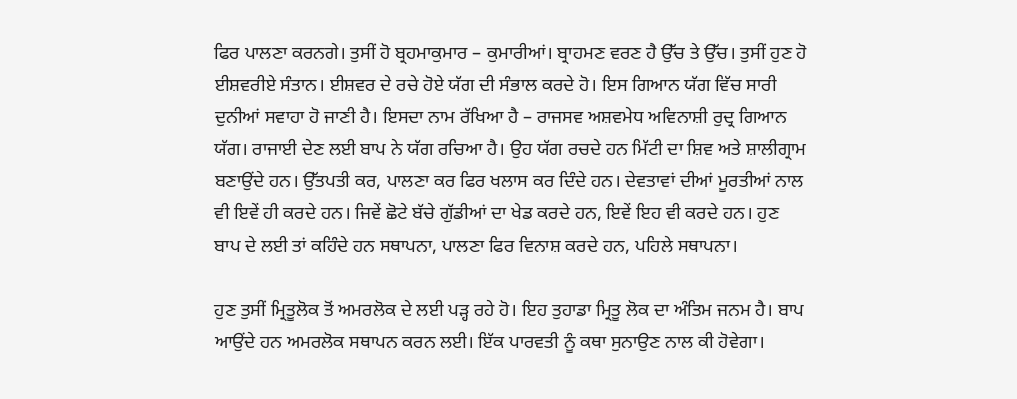ਫਿਰ ਪਾਲਣਾ ਕਰਨਗੇ। ਤੁਸੀਂ ਹੋ ਬ੍ਰਹਮਾਕੁਮਾਰ – ਕੁਮਾਰੀਆਂ। ਬ੍ਰਾਹਮਣ ਵਰਣ ਹੈ ਉੱਚ ਤੇ ਉੱਚ। ਤੁਸੀਂ ਹੁਣ ਹੋ ਈਸ਼ਵਰੀਏ ਸੰਤਾਨ। ਈਸ਼ਵਰ ਦੇ ਰਚੇ ਹੋਏ ਯੱਗ ਦੀ ਸੰਭਾਲ ਕਰਦੇ ਹੋ। ਇਸ ਗਿਆਨ ਯੱਗ ਵਿੱਚ ਸਾਰੀ ਦੁਨੀਆਂ ਸਵਾਹਾ ਹੋ ਜਾਣੀ ਹੈ। ਇਸਦਾ ਨਾਮ ਰੱਖਿਆ ਹੈ – ਰਾਜਸਵ ਅਸ਼ਵਮੇਧ ਅਵਿਨਾਸ਼ੀ ਰੁਦ੍ਰ ਗਿਆਨ ਯੱਗ। ਰਾਜਾਈ ਦੇਣ ਲਈ ਬਾਪ ਨੇ ਯੱਗ ਰਚਿਆ ਹੈ। ਉਹ ਯੱਗ ਰਚਦੇ ਹਨ ਮਿੱਟੀ ਦਾ ਸ਼ਿਵ ਅਤੇ ਸ਼ਾਲੀਗ੍ਰਾਮ ਬਣਾਉਂਦੇ ਹਨ। ਉੱਤਪਤੀ ਕਰ, ਪਾਲਣਾ ਕਰ ਫਿਰ ਖਲਾਸ ਕਰ ਦਿੰਦੇ ਹਨ। ਦੇਵਤਾਵਾਂ ਦੀਆਂ ਮੂਰਤੀਆਂ ਨਾਲ ਵੀ ਇਵੇਂ ਹੀ ਕਰਦੇ ਹਨ। ਜਿਵੇਂ ਛੋਟੇ ਬੱਚੇ ਗੁੱਡੀਆਂ ਦਾ ਖੇਡ ਕਰਦੇ ਹਨ, ਇਵੇਂ ਇਹ ਵੀ ਕਰਦੇ ਹਨ। ਹੁਣ ਬਾਪ ਦੇ ਲਈ ਤਾਂ ਕਹਿੰਦੇ ਹਨ ਸਥਾਪਨਾ, ਪਾਲਣਾ ਫਿਰ ਵਿਨਾਸ਼ ਕਰਦੇ ਹਨ, ਪਹਿਲੇ ਸਥਾਪਨਾ।

ਹੁਣ ਤੁਸੀਂ ਮ੍ਰਿਤੂਲੋਕ ਤੋਂ ਅਮਰਲੋਕ ਦੇ ਲਈ ਪੜ੍ਹ ਰਹੇ ਹੋ। ਇਹ ਤੁਹਾਡਾ ਮ੍ਰਿਤੂ ਲੋਕ ਦਾ ਅੰਤਿਮ ਜਨਮ ਹੈ। ਬਾਪ ਆਉਂਦੇ ਹਨ ਅਮਰਲੋਕ ਸਥਾਪਨ ਕਰਨ ਲਈ। ਇੱਕ ਪਾਰਵਤੀ ਨੂੰ ਕਥਾ ਸੁਨਾਉਣ ਨਾਲ ਕੀ ਹੋਵੇਗਾ।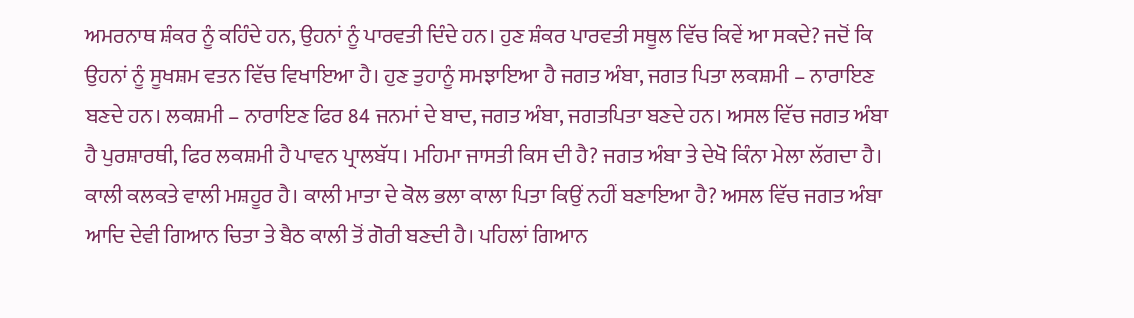ਅਮਰਨਾਥ ਸ਼ੰਕਰ ਨੂੰ ਕਹਿੰਦੇ ਹਨ, ਉਹਨਾਂ ਨੂੰ ਪਾਰਵਤੀ ਦਿੰਦੇ ਹਨ। ਹੁਣ ਸ਼ੰਕਰ ਪਾਰਵਤੀ ਸਥੂਲ ਵਿੱਚ ਕਿਵੇਂ ਆ ਸਕਦੇ? ਜਦੋਂ ਕਿ ਉਹਨਾਂ ਨੂੰ ਸੂਖਸ਼ਮ ਵਤਨ ਵਿੱਚ ਵਿਖਾਇਆ ਹੈ। ਹੁਣ ਤੁਹਾਨੂੰ ਸਮਝਾਇਆ ਹੈ ਜਗਤ ਅੰਬਾ, ਜਗਤ ਪਿਤਾ ਲਕਸ਼ਮੀ – ਨਾਰਾਇਣ ਬਣਦੇ ਹਨ। ਲਕਸ਼ਮੀ – ਨਾਰਾਇਣ ਫਿਰ 84 ਜਨਮਾਂ ਦੇ ਬਾਦ, ਜਗਤ ਅੰਬਾ, ਜਗਤਪਿਤਾ ਬਣਦੇ ਹਨ। ਅਸਲ ਵਿੱਚ ਜਗਤ ਅੰਬਾ ਹੈ ਪੁਰਸ਼ਾਰਥੀ, ਫਿਰ ਲਕਸ਼ਮੀ ਹੈ ਪਾਵਨ ਪ੍ਰਾਲਬੱਧ। ਮਹਿਮਾ ਜਾਸਤੀ ਕਿਸ ਦੀ ਹੈ? ਜਗਤ ਅੰਬਾ ਤੇ ਦੇਖੋ ਕਿੰਨਾ ਮੇਲਾ ਲੱਗਦਾ ਹੈ। ਕਾਲੀ ਕਲਕਤੇ ਵਾਲੀ ਮਸ਼ਹੂਰ ਹੈ। ਕਾਲੀ ਮਾਤਾ ਦੇ ਕੋਲ ਭਲਾ ਕਾਲਾ ਪਿਤਾ ਕਿਉਂ ਨਹੀਂ ਬਣਾਇਆ ਹੈ? ਅਸਲ ਵਿੱਚ ਜਗਤ ਅੰਬਾ ਆਦਿ ਦੇਵੀ ਗਿਆਨ ਚਿਤਾ ਤੇ ਬੈਠ ਕਾਲੀ ਤੋਂ ਗੋਰੀ ਬਣਦੀ ਹੈ। ਪਹਿਲਾਂ ਗਿਆਨ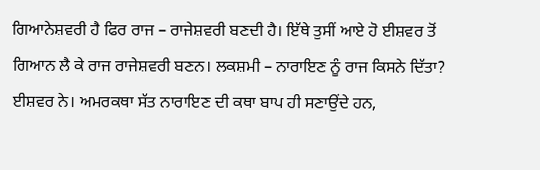ਗਿਆਨੇਸ਼ਵਰੀ ਹੈ ਫਿਰ ਰਾਜ – ਰਾਜੇਸ਼ਵਰੀ ਬਣਦੀ ਹੈ। ਇੱਥੇ ਤੁਸੀਂ ਆਏ ਹੋ ਈਸ਼ਵਰ ਤੋਂ ਗਿਆਨ ਲੈ ਕੇ ਰਾਜ ਰਾਜੇਸ਼ਵਰੀ ਬਣਨ। ਲਕਸ਼ਮੀ – ਨਾਰਾਇਣ ਨੂੰ ਰਾਜ ਕਿਸਨੇ ਦਿੱਤਾ? ਈਸ਼ਵਰ ਨੇ। ਅਮਰਕਥਾ ਸੱਤ ਨਾਰਾਇਣ ਦੀ ਕਥਾ ਬਾਪ ਹੀ ਸਣਾਉਂਦੇ ਹਨ,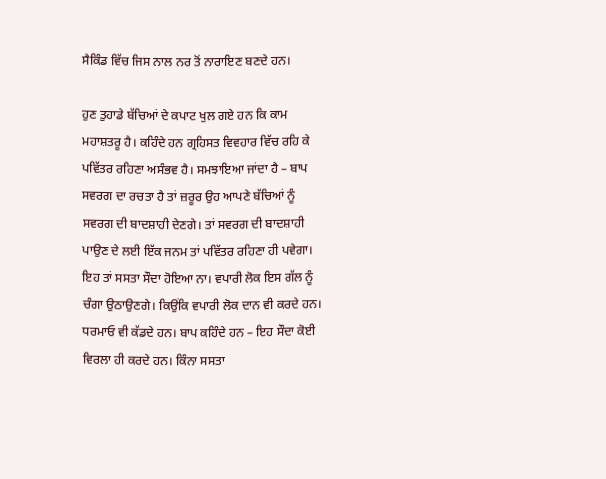ਸੈਕਿੰਡ ਵਿੱਚ ਜਿਸ ਨਾਲ ਨਰ ਤੋਂ ਨਾਰਾਇਣ ਬਣਦੇ ਹਨ।

ਹੁਣ ਤੁਹਾਡੇ ਬੱਚਿਆਂ ਦੇ ਕਪਾਟ ਖੁਲ ਗਏ ਹਨ ਕਿ ਕਾਮ ਮਹਾਸ਼ਤਰੂ ਹੈ। ਕਹਿੰਦੇ ਹਨ ਗ੍ਰਹਿਸਤ ਵਿਵਹਾਰ ਵਿੱਚ ਰਹਿ ਕੇ ਪਵਿੱਤਰ ਰਹਿਣਾ ਅਸੰਭਵ ਹੈ। ਸਮਝਾਇਆ ਜਾਂਦਾ ਹੈ – ਬਾਪ ਸਵਰਗ ਦਾ ਰਚਤਾ ਹੈ ਤਾਂ ਜ਼ਰੂਰ ਉਹ ਆਪਣੇ ਬੱਚਿਆਂ ਨੂੰ ਸਵਰਗ ਦੀ ਬਾਦਸ਼ਾਹੀ ਦੇਣਗੇ। ਤਾਂ ਸਵਰਗ ਦੀ ਬਾਦਸ਼ਾਹੀ ਪਾਉਣ ਦੇ ਲਈ ਇੱਕ ਜਨਮ ਤਾਂ ਪਵਿੱਤਰ ਰਹਿਣਾ ਹੀ ਪਵੇਗਾ। ਇਹ ਤਾਂ ਸਸਤਾ ਸੌਦਾ ਹੋਇਆ ਨਾ। ਵਪਾਰੀ ਲੋਕ ਇਸ ਗੱਲ ਨੂੰ ਚੰਗਾ ਉਠਾਉਣਗੇ। ਕਿਉਂਕਿ ਵਪਾਰੀ ਲੋਕ ਦਾਨ ਵੀ ਕਰਦੇ ਹਨ। ਧਰਮਾਓ ਵੀ ਕੱਡਦੇ ਹਨ। ਬਾਪ ਕਹਿੰਦੇ ਹਨ – ਇਹ ਸੌਦਾ ਕੋਈ ਵਿਰਲਾ ਹੀ ਕਰਦੇ ਹਨ। ਕਿੰਨਾ ਸਸਤਾ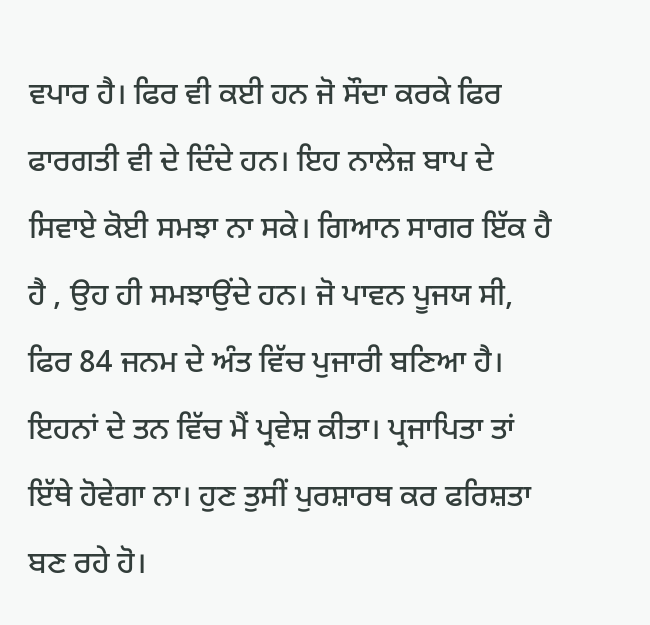ਵਪਾਰ ਹੈ। ਫਿਰ ਵੀ ਕਈ ਹਨ ਜੋ ਸੌਦਾ ਕਰਕੇ ਫਿਰ ਫਾਰਗਤੀ ਵੀ ਦੇ ਦਿੰਦੇ ਹਨ। ਇਹ ਨਾਲੇਜ਼ ਬਾਪ ਦੇ ਸਿਵਾਏ ਕੋਈ ਸਮਝਾ ਨਾ ਸਕੇ। ਗਿਆਨ ਸਾਗਰ ਇੱਕ ਹੈ ਹੈ , ਉਹ ਹੀ ਸਮਝਾਉਂਦੇ ਹਨ। ਜੋ ਪਾਵਨ ਪੂਜਯ ਸੀ, ਫਿਰ 84 ਜਨਮ ਦੇ ਅੰਤ ਵਿੱਚ ਪੁਜਾਰੀ ਬਣਿਆ ਹੈ। ਇਹਨਾਂ ਦੇ ਤਨ ਵਿੱਚ ਮੈਂ ਪ੍ਰਵੇਸ਼ ਕੀਤਾ। ਪ੍ਰਜਾਪਿਤਾ ਤਾਂ ਇੱਥੇ ਹੋਵੇਗਾ ਨਾ। ਹੁਣ ਤੁਸੀਂ ਪੁਰਸ਼ਾਰਥ ਕਰ ਫਰਿਸ਼ਤਾ ਬਣ ਰਹੇ ਹੋ।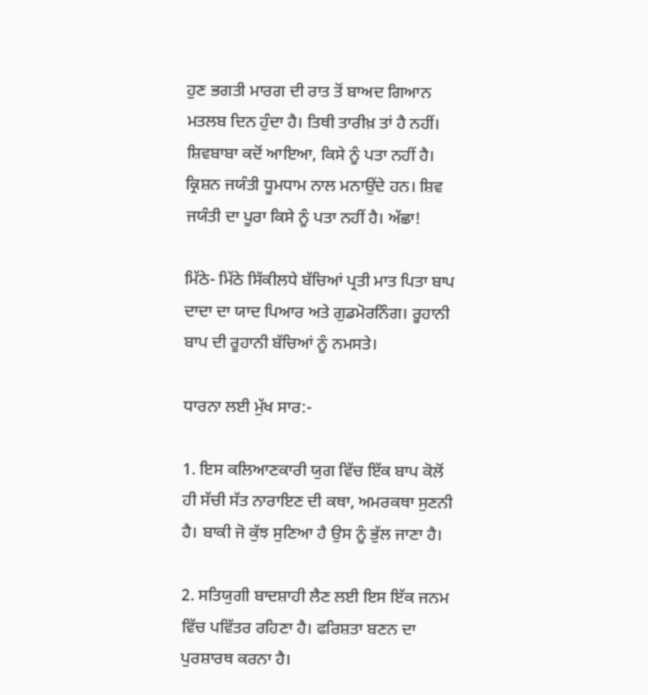ਹੁਣ ਭਗਤੀ ਮਾਰਗ ਦੀ ਰਾਤ ਤੋਂ ਬਾਅਦ ਗਿਆਨ ਮਤਲਬ ਦਿਨ ਹੁੰਦਾ ਹੈ। ਤਿਥੀ ਤਾਰੀਖ਼ ਤਾਂ ਹੈ ਨਹੀਂ। ਸ਼ਿਵਬਾਬਾ ਕਦੋਂ ਆਇਆ, ਕਿਸੇ ਨੂੰ ਪਤਾ ਨਹੀਂ ਹੈ। ਕ੍ਰਿਸ਼ਨ ਜਯੰਤੀ ਧੂਮਧਾਮ ਨਾਲ ਮਨਾਉਂਦੇ ਹਨ। ਸ਼ਿਵ ਜਯੰਤੀ ਦਾ ਪੂਰਾ ਕਿਸੇ ਨੂੰ ਪਤਾ ਨਹੀਂ ਹੈ। ਅੱਛਾ!

ਮਿੱਠੇ- ਮਿੱਠੇ ਸਿੱਕੀਲਧੇ ਬੱਚਿਆਂ ਪ੍ਰਤੀ ਮਾਤ ਪਿਤਾ ਬਾਪ ਦਾਦਾ ਦਾ ਯਾਦ ਪਿਆਰ ਅਤੇ ਗੁਡਮੋਰਨਿੰਗ। ਰੂਹਾਨੀ ਬਾਪ ਦੀ ਰੂਹਾਨੀ ਬੱਚਿਆਂ ਨੂੰ ਨਮਸਤੇ।

ਧਾਰਨਾ ਲਈ ਮੁੱਖ ਸਾਰ:-

1. ਇਸ ਕਲਿਆਣਕਾਰੀ ਯੁਗ ਵਿੱਚ ਇੱਕ ਬਾਪ ਕੋਲੋਂ ਹੀ ਸੱਚੀ ਸੱਤ ਨਾਰਾਇਣ ਦੀ ਕਥਾ, ਅਮਰਕਥਾ ਸੁਣਨੀ ਹੈ। ਬਾਕੀ ਜੋ ਕੁੱਝ ਸੁਣਿਆ ਹੈ ਉਸ ਨੂੰ ਭੁੱਲ ਜਾਣਾ ਹੈ।

2. ਸਤਿਯੁਗੀ ਬਾਦਸ਼ਾਹੀ ਲੈਣ ਲਈ ਇਸ ਇੱਕ ਜਨਮ ਵਿੱਚ ਪਵਿੱਤਰ ਰਹਿਣਾ ਹੈ। ਫਰਿਸ਼ਤਾ ਬਣਨ ਦਾ ਪੁਰਸ਼ਾਰਥ ਕਰਨਾ ਹੈ।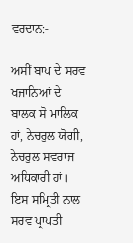ਵਰਦਾਨ:-

ਅਸੀਂ ਬਾਪ ਦੇ ਸਰਵ ਖਜਾਨਿਆਂ ਦੇ ਬਾਲਕ ਸੋ ਮਾਲਿਕ ਹਾਂ, ਨੇਚਰੁਲ ਯੋਗੀ, ਨੇਚਰੁਲ ਸਵਰਾਜ ਅਧਿਕਾਰੀ ਹਾਂ। ਇਸ ਸਮ੍ਰਿਤੀ ਨਾਲ ਸਰਵ ਪ੍ਰਾਪਤੀ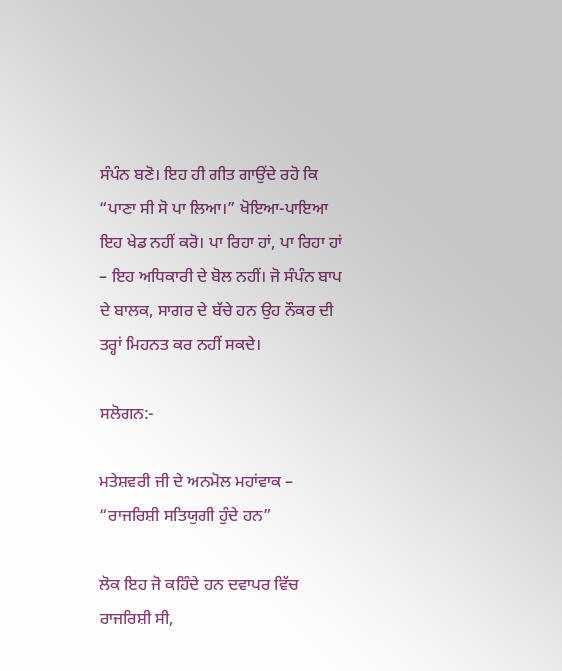ਸੰਪੰਨ ਬਣੋ। ਇਹ ਹੀ ਗੀਤ ਗਾਉਂਦੇ ਰਹੋ ਕਿ “ਪਾਣਾ ਸੀ ਸੋ ਪਾ ਲਿਆ।” ਖੋਇਆ-ਪਾਇਆ ਇਹ ਖੇਡ ਨਹੀਂ ਕਰੋ। ਪਾ ਰਿਹਾ ਹਾਂ, ਪਾ ਰਿਹਾ ਹਾਂ – ਇਹ ਅਧਿਕਾਰੀ ਦੇ ਬੋਲ ਨਹੀਂ। ਜੋ ਸੰਪੰਨ ਬਾਪ ਦੇ ਬਾਲਕ, ਸਾਗਰ ਦੇ ਬੱਚੇ ਹਨ ਉਹ ਨੌਕਰ ਦੀ ਤਰ੍ਹਾਂ ਮਿਹਨਤ ਕਰ ਨਹੀਂ ਸਕਦੇ।

ਸਲੋਗਨ:-

ਮਤੇਸ਼ਵਰੀ ਜੀ ਦੇ ਅਨਮੋਲ ਮਹਾਂਵਾਕ – “ਰਾਜਰਿਸ਼ੀ ਸਤਿਯੁਗੀ ਹੁੰਦੇ ਹਨ”

ਲੋਕ ਇਹ ਜੋ ਕਹਿੰਦੇ ਹਨ ਦਵਾਪਰ ਵਿੱਚ ਰਾਜਰਿਸ਼ੀ ਸੀ,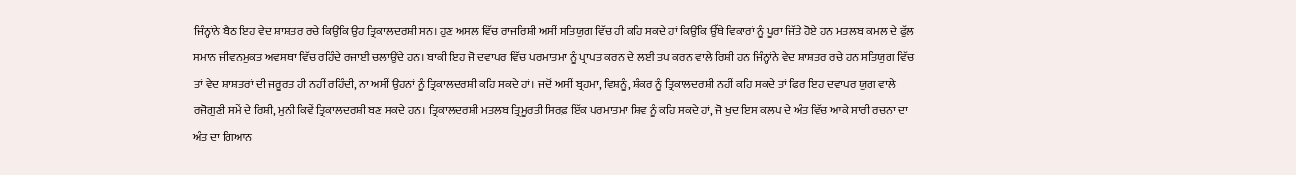ਜਿੰਨ੍ਹਾਂਨੇ ਬੈਠ ਇਹ ਵੇਦ ਸ਼ਾਸ਼ਤਰ ਰਚੇ ਕਿਉਂਕਿ ਉਹ ਤ੍ਰਿਕਾਲਦਰਸ਼ੀ ਸਨ। ਹੁਣ ਅਸਲ ਵਿੱਚ ਰਾਜਰਿਸ਼ੀ ਅਸੀਂ ਸਤਿਯੁਗ ਵਿੱਚ ਹੀ ਕਹਿ ਸਕਦੇ ਹਾਂ ਕਿਉਂਕਿ ਉੱਥੇ ਵਿਕਾਰਾਂ ਨੂੰ ਪੂਰਾ ਜਿੱਤੇ ਹੋਏ ਹਨ ਮਤਲਬ ਕਮਲ ਦੇ ਫੁੱਲ ਸਮਾਨ ਜੀਵਨਮੁਕਤ ਅਵਸਥਾ ਵਿੱਚ ਰਹਿੰਦੇ ਰਜਾਈ ਚਲਾਉਂਦੇ ਹਨ। ਬਾਕੀ ਇਹ ਜੋ ਦਵਾਪਰ ਵਿੱਚ ਪਰਮਾਤਮਾ ਨੂੰ ਪ੍ਰਾਪਤ ਕਰਨ ਦੇ ਲਈ ਤਪ ਕਰਨ ਵਾਲੇ ਰਿਸ਼ੀ ਹਨ ਜਿੰਨ੍ਹਾਂਨੇ ਵੇਦ ਸ਼ਾਸ਼ਤਰ ਰਚੇ ਹਨ ਸਤਿਯੁਗ ਵਿੱਚ ਤਾਂ ਵੇਦ ਸ਼ਾਸ਼ਤਰਾਂ ਦੀ ਜਰੂਰਤ ਹੀ ਨਹੀਂ ਰਹਿੰਦੀ, ਨਾ ਅਸੀਂ ਉਹਨਾਂ ਨੂੰ ਤ੍ਰਿਕਾਲਦਰਸ਼ੀ ਕਹਿ ਸਕਦੇ ਹਾਂ। ਜਦੋਂ ਅਸੀਂ ਬ੍ਰਹਮਾ, ਵਿਸ਼ਨੂੰ, ਸ਼ੰਕਰ ਨੂੰ ਤ੍ਰਿਕਾਲਦਰਸ਼ੀ ਨਹੀਂ ਕਹਿ ਸਕਦੇ ਤਾਂ ਫਿਰ ਇਹ ਦਵਾਪਰ ਯੁਗ ਵਾਲੇ ਰਜੋਗੁਣੀ ਸਮੇਂ ਦੇ ਰਿਸ਼ੀ, ਮੁਨੀ ਕਿਵੇਂ ਤ੍ਰਿਕਾਲਦਰਸ਼ੀ ਬਣ ਸਕਦੇ ਹਨ। ਤ੍ਰਿਕਾਲਦਰਸ਼ੀ ਮਤਲਬ ਤ੍ਰਿਮੂਰਤੀ ਸਿਰਫ਼ ਇੱਕ ਪਰਮਾਤਮਾ ਸ਼ਿਵ ਨੂੰ ਕਹਿ ਸਕਦੇ ਹਾਂ, ਜੋ ਖੁਦ ਇਸ ਕਲਪ ਦੇ ਅੰਤ ਵਿੱਚ ਆਕੇ ਸਾਰੀ ਰਚਨਾ ਦਾ ਅੰਤ ਦਾ ਗਿਆਨ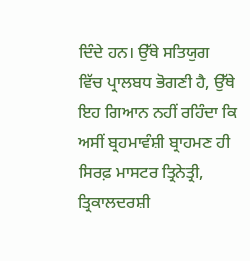ਦਿੰਦੇ ਹਨ। ਉੱਥੇ ਸਤਿਯੁਗ ਵਿੱਚ ਪ੍ਰਾਲਬਧ ਭੋਗਣੀ ਹੈ, ਉੱਥੇ ਇਹ ਗਿਆਨ ਨਹੀਂ ਰਹਿੰਦਾ ਕਿ ਅਸੀਂ ਬ੍ਰਹਮਾਵੰਸ਼ੀ ਬ੍ਰਾਹਮਣ ਹੀ ਸਿਰਫ਼ ਮਾਸਟਰ ਤ੍ਰਿਨੇਤ੍ਰੀ, ਤ੍ਰਿਕਾਲਦਰਸ਼ੀ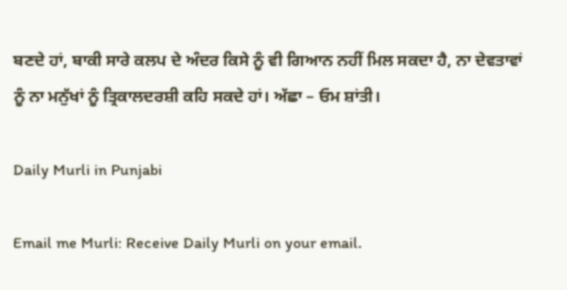ਬਣਦੇ ਹਾਂ, ਬਾਕੀ ਸਾਰੇ ਕਲਪ ਦੇ ਅੰਦਰ ਕਿਸੇ ਨੂੰ ਵੀ ਗਿਆਨ ਨਹੀਂ ਮਿਲ ਸਕਦਾ ਹੈ, ਨਾ ਦੇਵਤਾਵਾਂ ਨੂੰ ਨਾ ਮਨੁੱਖਾਂ ਨੂੰ ਤ੍ਰਿਕਾਲਦਰਸ਼ੀ ਕਹਿ ਸਕਦੇ ਹਾਂ। ਅੱਛਾ – ਓਮ ਸ਼ਾਂਤੀ।

Daily Murli in Punjabi

Email me Murli: Receive Daily Murli on your email.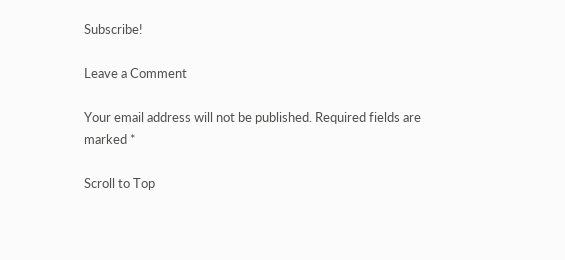Subscribe!

Leave a Comment

Your email address will not be published. Required fields are marked *

Scroll to Top